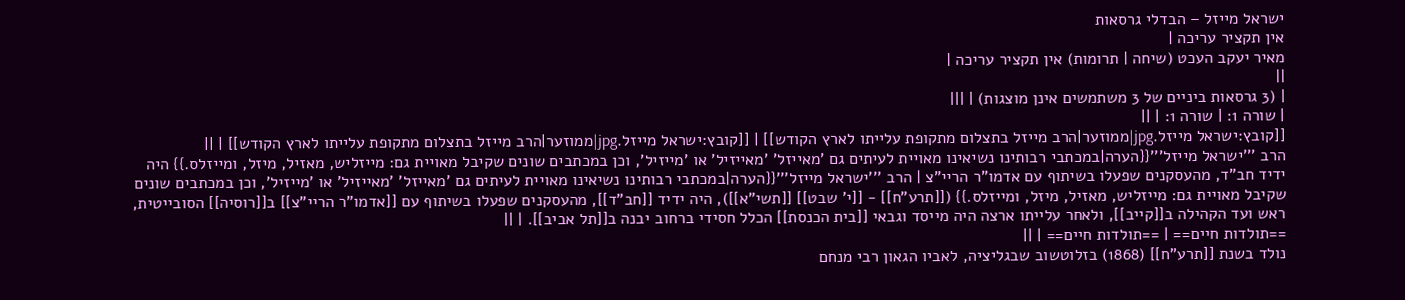ישראל מייזל – הבדלי גרסאות
אין תקציר עריכה |
מאיר יעקב העכט (שיחה | תרומות) אין תקציר עריכה |
||
| (3 גרסאות ביניים של 3 משתמשים אינן מוצגות) | |||
| שורה 1: | שורה 1: | ||
[[קובץ:ישראל מייזל.jpg|ממוזער|הרב מייזל בתצלום מתקופת עלייתו לארץ הקודש]] | [[קובץ:ישראל מייזל.jpg|ממוזער|הרב מייזל בתצלום מתקופת עלייתו לארץ הקודש]] | ||
הרב '''ישראל מייזל'''{{הערה|במכתבי רבותינו נשיאינו מאויית לעיתים גם 'מאייזל' 'מאייזיל' או 'מייזיל', וכן במכתבים שונים שקיבל מאויית גם: מייזליש, מאזיל, מיזל, ומייזלס.}} היה ידיד חב"ד, מהעסקנים שפעלו בשיתוף עם אדמו"ר הריי"צ | הרב '''ישראל מייזל'''{{הערה|במכתבי רבותינו נשיאינו מאויית לעיתים גם 'מאייזל' 'מאייזיל' או 'מייזיל', וכן במכתבים שונים שקיבל מאויית גם: מייזליש, מאזיל, מיזל, ומייזלס.}} ([[תרע"ח]] - [[י' שבט]] [[תשי"א]]), היה ידיד [[חב"ד]], מהעסקנים שפעלו בשיתוף עם [[אדמו"ר הריי"צ]] ב[[רוסיה]] הסובייטית, ראש ועד הקהילה ב[[קייב]], ולאחר עלייתו ארצה היה מייסד וגבאי [[בית הכנסת]] הכלל חסידי ברחוב יבנה ב[[תל אביב]]. | ||
==תולדות חיים== | ==תולדות חיים== | ||
נולד בשנת [[תרע"ח]] (1868) בזלוטשוב שבגליציה, לאביו הגאון רבי מנחם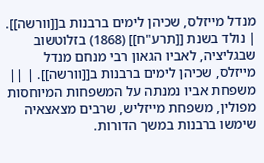מנדל מייזלס, שכיהן לימים ברבנות ב[[וורשה]]. | נולד בשנת [[תרע"ח]] (1868) בזלוטשוב שבגליציה, לאביו הגאון רבי מנחם מנדל מייזלס, שכיהן לימים ברבנות ב[[וורשה]]. | ||
משפחת אביו נמנתה על המשפחות המיוחסות מפולין, משפחת מייזליש, שרבים מצאצאיה שימשו ברבנות במשך הדורות.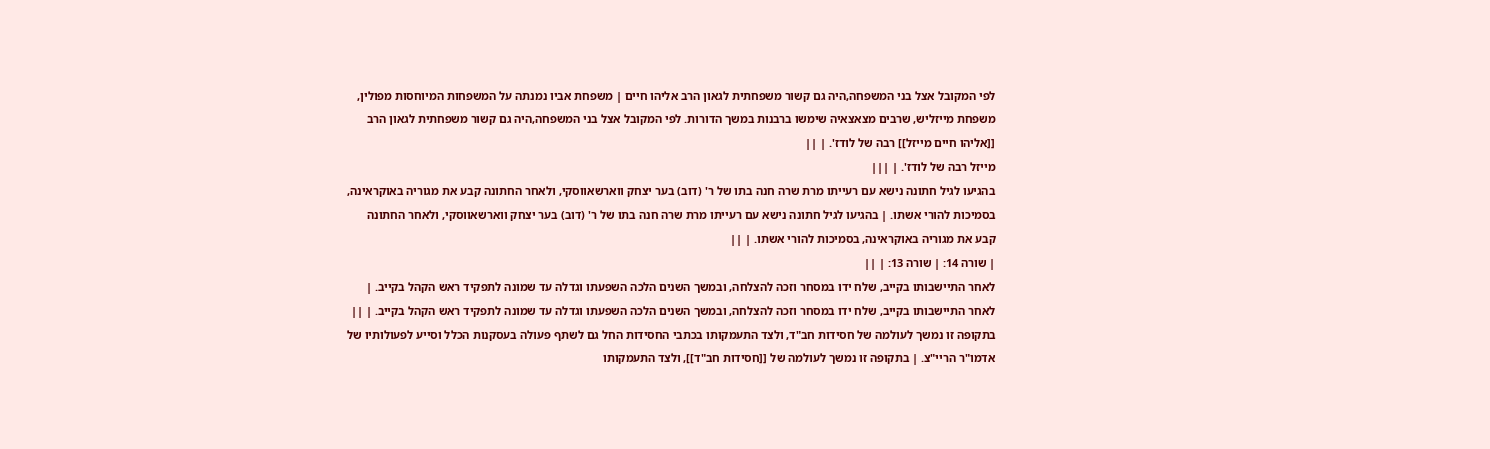לפי המקובל אצל בני המשפחה,היה גם קשור משפחתית לגאון הרב אליהו חיים | משפחת אביו נמנתה על המשפחות המיוחסות מפולין, משפחת מייזליש, שרבים מצאצאיה שימשו ברבנות במשך הדורות. לפי המקובל אצל בני המשפחה,היה גם קשור משפחתית לגאון הרב [[אליהו חיים מייזל]] רבה של לודז'. | ||
מייזל רבה של לודז'. | |||
בהגיעו לגיל חתונה נישא עם רעייתו מרת שרה חנה בתו של ר' (דוב) בער יצחק ווארשאווסקי, ולאחר החתונה קבע את מגוריה באוקראינה, בסמיכות להורי אשתו. | בהגיעו לגיל חתונה נישא עם רעייתו מרת שרה חנה בתו של ר' (דוב) בער יצחק ווארשאווסקי, ולאחר החתונה קבע את מגוריה באוקראינה, בסמיכות להורי אשתו. | ||
| שורה 14: | שורה 13: | ||
לאחר התיישבותו בקייב, שלח ידו במסחר וזכה להצלחה, ובמשך השנים הלכה השפעתו וגדלה עד שמונה לתפקיד ראש הקהל בקייב. | לאחר התיישבותו בקייב, שלח ידו במסחר וזכה להצלחה, ובמשך השנים הלכה השפעתו וגדלה עד שמונה לתפקיד ראש הקהל בקייב. | ||
בתקופה זו נמשך לעולמה של חסידות חב"ד, ולצד התעמקותו בכתבי החסידות החל גם לשתף פעולה בעסקנות הכלל וסייע לפעולותיו של אדמו"ר הריי"צ. | בתקופה זו נמשך לעולמה של [[חסידות חב"ד]], ולצד התעמקותו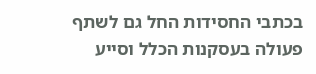בכתבי החסידות החל גם לשתף פעולה בעסקנות הכלל וסייע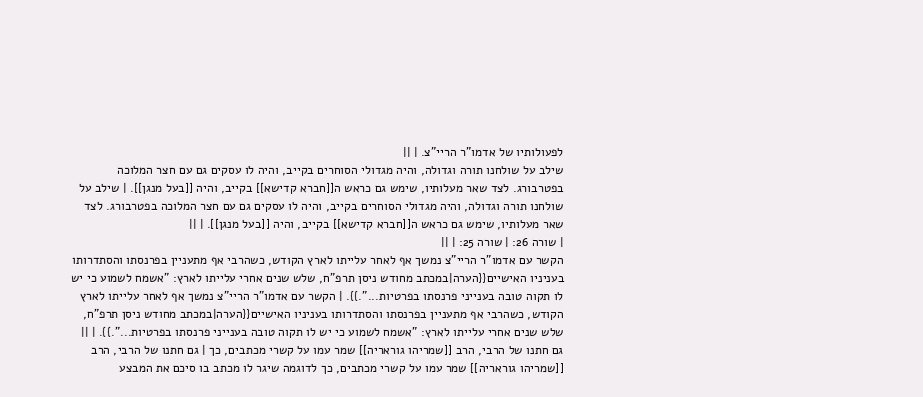לפעולותיו של אדמו"ר הריי"צ. | ||
שילב על שולחנו תורה וגדולה, והיה מגדולי הסוחרים בקייב, והיה לו עסקים גם עם חצר המלוכה בפטרבורג. לצד שאר מעלותיו, שימש גם כראש ה[[חברא קדישא]] בקייב, והיה [[בעל מנגן]]. | שילב על שולחנו תורה וגדולה, והיה מגדולי הסוחרים בקייב, והיה לו עסקים גם עם חצר המלוכה בפטרבורג. לצד שאר מעלותיו, שימש גם כראש ה[[חברא קדישא]] בקייב, והיה [[בעל מנגן]]. | ||
| שורה 26: | שורה 25: | ||
הקשר עם אדמו"ר הריי"צ נמשך אף לאחר עלייתו לארץ הקודש, כשהרבי אף מתעניין בפרנסתו והסתדרותו בעניניו האישיים{{הערה|במכתב מחודש ניסן תרפ"ח, שלש שנים אחרי עלייתו לארץ: "אשמח לשמוע כי יש לו תקוה טובה בענייני פרנסתו בפרטיות...".}}. | הקשר עם אדמו"ר הריי"צ נמשך אף לאחר עלייתו לארץ הקודש, כשהרבי אף מתעניין בפרנסתו והסתדרותו בעניניו האישיים{{הערה|במכתב מחודש ניסן תרפ"ח, שלש שנים אחרי עלייתו לארץ: "אשמח לשמוע כי יש לו תקוה טובה בענייני פרנסתו בפרטיות...".}}. | ||
גם חתנו של הרבי, הרב [[שמריהו גוראריה]] שמר עמו על קשרי מכתבים, כך | גם חתנו של הרבי, הרב [[שמריהו גוראריה]] שמר עמו על קשרי מכתבים, כך לדוגמה שיגר לו מכתב בו סיכם את המבצע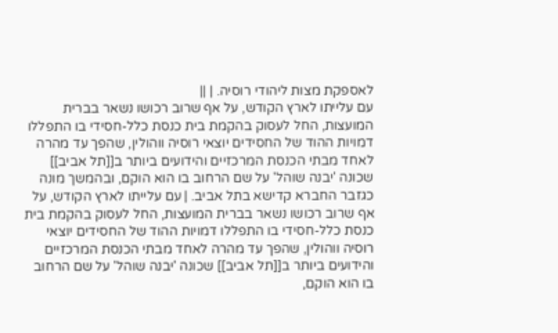לאספקת מצות ליהודי רוסיה. | ||
עם עלייתו לארץ הקודש, על אף שרוב רכושו נשאר בברית המועצות, החל לעסוק בהקמת בית כנסת כלל-חסידי בו התפללו דמויות ההוד של החסידים יוצאי רוסיה ווהולין, שהפך עד מהרה לאחד מבתי הכנסת המרכזיים והידועים ביותר ב[[תל אביב]] שכונה 'יבנה שוהל' על שם הרחוב בו הוא הוקם, ובהמשך מונה כגזבר החברא קדישא בתל אביב. | עם עלייתו לארץ הקודש, על אף שרוב רכושו נשאר בברית המועצות, החל לעסוק בהקמת בית כנסת כלל-חסידי בו התפללו דמויות ההוד של החסידים יוצאי רוסיה ווהולין, שהפך עד מהרה לאחד מבתי הכנסת המרכזיים והידועים ביותר ב[[תל אביב]] שכונה 'יבנה שוהל' על שם הרחוב בו הוא הוקם,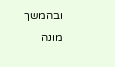ובהמשך מונה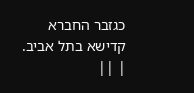כגזבר החברא קדישא בתל אביב. | ||